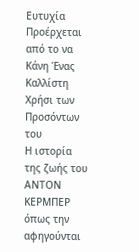Ευτυχία Προέρχεται από το να Κάνη Ένας Καλλίστη Χρήσι των Προσόντων του
Η ιστορία της ζωής του ΑΝΤΟΝ ΚΕΡΜΠΕΡ όπως την αφηγούνται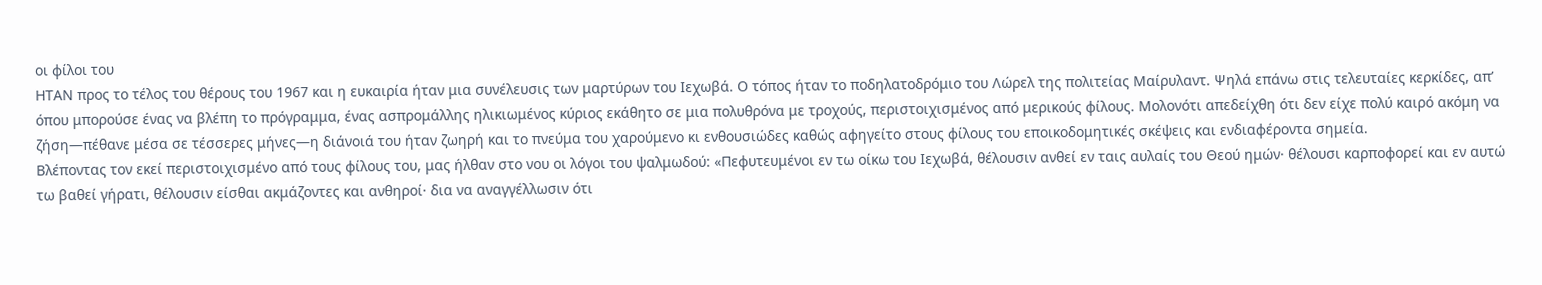οι φίλοι του
ΗΤΑΝ προς το τέλος του θέρους του 1967 και η ευκαιρία ήταν μια συνέλευσις των μαρτύρων του Ιεχωβά. Ο τόπος ήταν το ποδηλατοδρόμιο του Λώρελ της πολιτείας Μαίρυλαντ. Ψηλά επάνω στις τελευταίες κερκίδες, απ’ όπου μπορούσε ένας να βλέπη το πρόγραμμα, ένας ασπρομάλλης ηλικιωμένος κύριος εκάθητο σε μια πολυθρόνα με τροχούς, περιστοιχισμένος από μερικούς φίλους. Μολονότι απεδείχθη ότι δεν είχε πολύ καιρό ακόμη να ζήση—πέθανε μέσα σε τέσσερες μήνες—η διάνοιά του ήταν ζωηρή και το πνεύμα του χαρούμενο κι ενθουσιώδες καθώς αφηγείτο στους φίλους του εποικοδομητικές σκέψεις και ενδιαφέροντα σημεία.
Βλέποντας τον εκεί περιστοιχισμένο από τους φίλους του, μας ήλθαν στο νου οι λόγοι του ψαλμωδού: «Πεφυτευμένοι εν τω οίκω του Ιεχωβά, θέλουσιν ανθεί εν ταις αυλαίς του Θεού ημών· θέλουσι καρποφορεί και εν αυτώ τω βαθεί γήρατι, θέλουσιν είσθαι ακμάζοντες και ανθηροί· δια να αναγγέλλωσιν ότι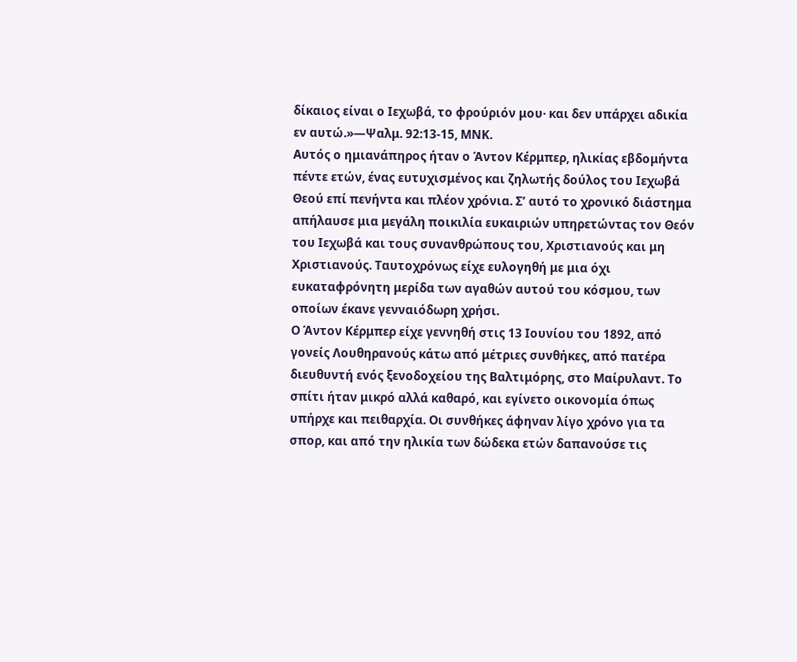δίκαιος είναι ο Ιεχωβά, το φρούριόν μου· και δεν υπάρχει αδικία εν αυτώ.»—Ψαλμ. 92:13-15, ΜΝΚ.
Αυτός ο ημιανάπηρος ήταν ο Άντον Κέρμπερ, ηλικίας εβδομήντα πέντε ετών, ένας ευτυχισμένος και ζηλωτής δούλος του Ιεχωβά Θεού επί πενήντα και πλέον χρόνια. Σ’ αυτό το χρονικό διάστημα απήλαυσε μια μεγάλη ποικιλία ευκαιριών υπηρετώντας τον Θεόν του Ιεχωβά και τους συνανθρώπους του, Χριστιανούς και μη Χριστιανούς. Ταυτοχρόνως είχε ευλογηθή με μια όχι ευκαταφρόνητη μερίδα των αγαθών αυτού του κόσμου, των οποίων έκανε γενναιόδωρη χρήσι.
Ο Άντον Κέρμπερ είχε γεννηθή στις 13 Ιουνίου του 1892, από γονείς Λουθηρανούς κάτω από μέτριες συνθήκες, από πατέρα διευθυντή ενός ξενοδοχείου της Βαλτιμόρης, στο Μαίρυλαντ. Το σπίτι ήταν μικρό αλλά καθαρό, και εγίνετο οικονομία όπως υπήρχε και πειθαρχία. Οι συνθήκες άφηναν λίγο χρόνο για τα σπορ, και από την ηλικία των δώδεκα ετών δαπανούσε τις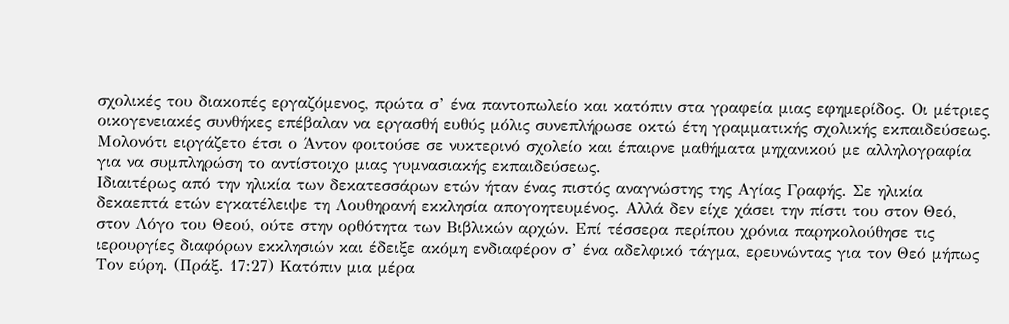σχολικές του διακοπές εργαζόμενος, πρώτα σ’ ένα παντοπωλείο και κατόπιν στα γραφεία μιας εφημερίδος. Οι μέτριες οικογενειακές συνθήκες επέβαλαν να εργασθή ευθύς μόλις συνεπλήρωσε οκτώ έτη γραμματικής σχολικής εκπαιδεύσεως. Μολονότι ειργάζετο έτσι ο Άντον φοιτούσε σε νυκτερινό σχολείο και έπαιρνε μαθήματα μηχανικού με αλληλογραφία για να συμπληρώση το αντίστοιχο μιας γυμνασιακής εκπαιδεύσεως.
Ιδιαιτέρως από την ηλικία των δεκατεσσάρων ετών ήταν ένας πιστός αναγνώστης της Αγίας Γραφής. Σε ηλικία δεκαεπτά ετών εγκατέλειψε τη Λουθηρανή εκκλησία απογοητευμένος. Αλλά δεν είχε χάσει την πίστι του στον Θεό, στον Λόγο του Θεού, ούτε στην ορθότητα των Βιβλικών αρχών. Επί τέσσερα περίπου χρόνια παρηκολούθησε τις ιερουργίες διαφόρων εκκλησιών και έδειξε ακόμη ενδιαφέρον σ’ ένα αδελφικό τάγμα, ερευνώντας για τον Θεό μήπως Τον εύρη. (Πράξ. 17:27) Κατόπιν μια μέρα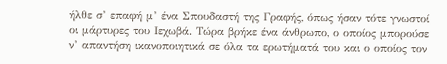ήλθε σ’ επαφή μ’ ένα Σπουδαστή της Γραφής, όπως ήσαν τότε γνωστοί οι μάρτυρες του Ιεχωβά. Τώρα βρήκε ένα άνθρωπο, ο οποίος μπορούσε ν’ απαντήση ικανοποιητικά σε όλα τα ερωτήματά του και ο οποίος τον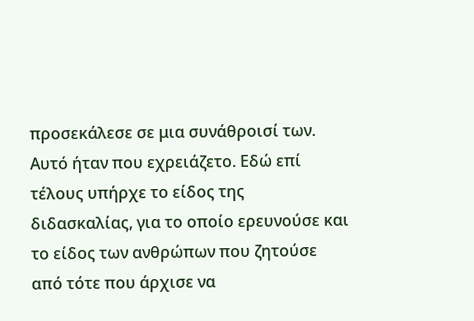προσεκάλεσε σε μια συνάθροισί των. Αυτό ήταν που εχρειάζετο. Εδώ επί τέλους υπήρχε το είδος της διδασκαλίας, για το οποίο ερευνούσε και το είδος των ανθρώπων που ζητούσε από τότε που άρχισε να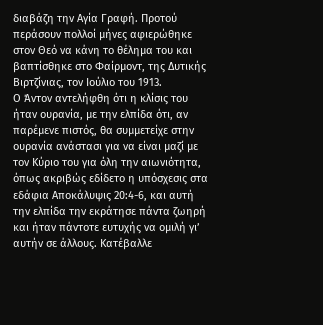διαβάζη την Αγία Γραφή. Προτού περάσουν πολλοί μήνες αφιερώθηκε στον Θεό να κάνη το θέλημα του και βαπτίσθηκε στο Φαίρμοντ, της Δυτικής Βιρτζίνιας, τον Ιούλιο του 1913.
Ο Άντον αντελήφθη ότι η κλίσις του ήταν ουρανία, με την ελπίδα ότι, αν παρέμενε πιστός, θα συμμετείχε στην ουρανία ανάστασι για να είναι μαζί με τον Κύριο του για όλη την αιωνιότητα, όπως ακριβώς εδίδετο η υπόσχεσις στα εδάφια Αποκάλυψις 20:4-6, και αυτή την ελπίδα την εκράτησε πάντα ζωηρή και ήταν πάντοτε ευτυχής να ομιλή γι’ αυτήν σε άλλους. Κατέβαλλε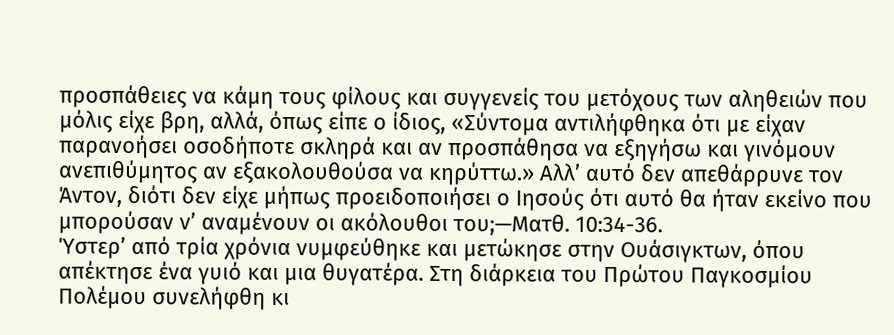προσπάθειες να κάμη τους φίλους και συγγενείς του μετόχους των αληθειών που μόλις είχε βρη, αλλά, όπως είπε ο ίδιος, «Σύντομα αντιλήφθηκα ότι με είχαν παρανοήσει οσοδήποτε σκληρά και αν προσπάθησα να εξηγήσω και γινόμουν ανεπιθύμητος αν εξακολουθούσα να κηρύττω.» Αλλ’ αυτό δεν απεθάρρυνε τον Άντον, διότι δεν είχε μήπως προειδοποιήσει ο Ιησούς ότι αυτό θα ήταν εκείνο που μπορούσαν ν’ αναμένουν οι ακόλουθοι του;—Ματθ. 10:34-36.
Ύστερ’ από τρία χρόνια νυμφεύθηκε και μετώκησε στην Ουάσιγκτων, όπου απέκτησε ένα γυιό και μια θυγατέρα. Στη διάρκεια του Πρώτου Παγκοσμίου Πολέμου συνελήφθη κι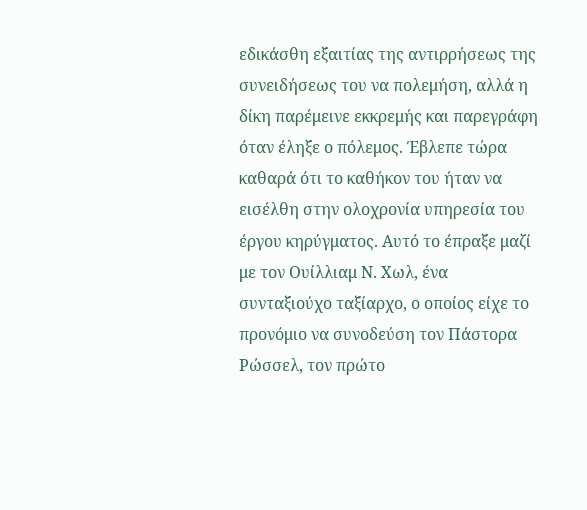εδικάσθη εξαιτίας της αντιρρήσεως της συνειδήσεως του να πολεμήση, αλλά η δίκη παρέμεινε εκκρεμής και παρεγράφη όταν έληξε ο πόλεμος. Έβλεπε τώρα καθαρά ότι το καθήκον του ήταν να εισέλθη στην ολοχρονία υπηρεσία του έργου κηρύγματος. Αυτό το έπραξε μαζί με τον Ουίλλιαμ Ν. Χωλ, ένα συνταξιούχο ταξίαρχο, ο οποίος είχε το προνόμιο να συνοδεύση τον Πάστορα Ρώσσελ, τον πρώτο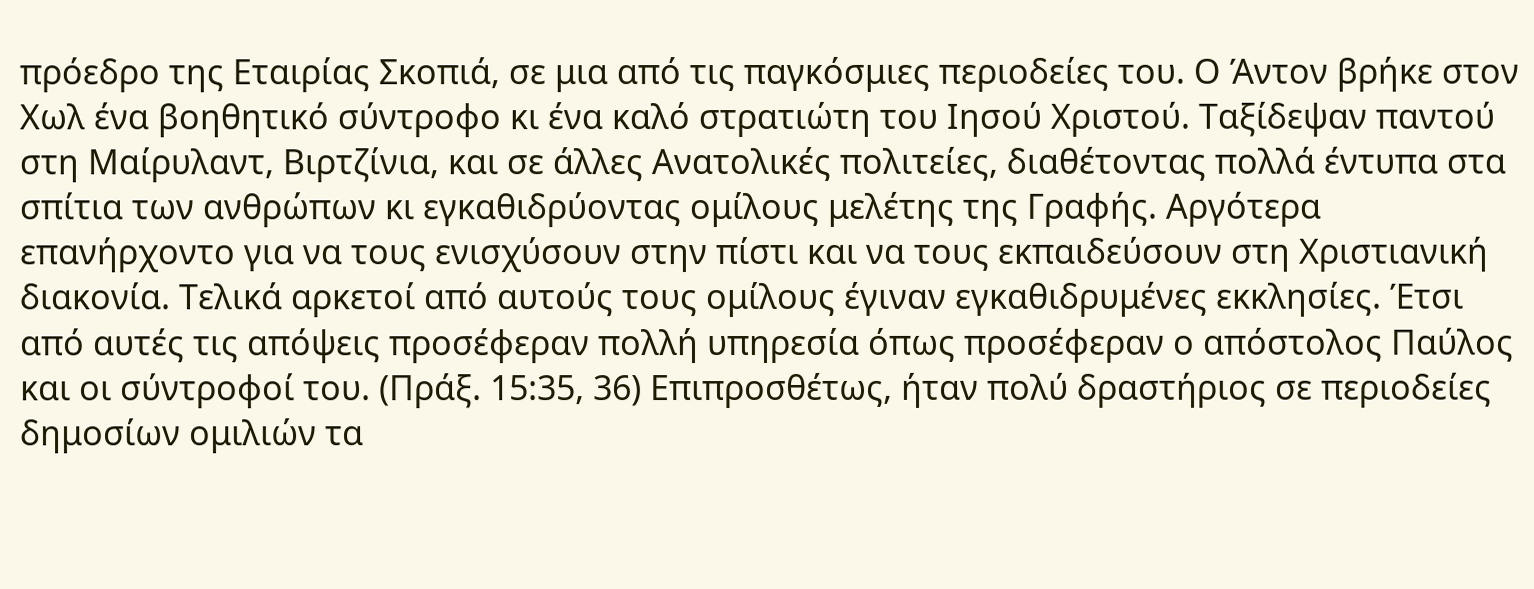πρόεδρο της Εταιρίας Σκοπιά, σε μια από τις παγκόσμιες περιοδείες του. Ο Άντον βρήκε στον Χωλ ένα βοηθητικό σύντροφο κι ένα καλό στρατιώτη του Ιησού Χριστού. Ταξίδεψαν παντού στη Μαίρυλαντ, Βιρτζίνια, και σε άλλες Ανατολικές πολιτείες, διαθέτοντας πολλά έντυπα στα σπίτια των ανθρώπων κι εγκαθιδρύοντας ομίλους μελέτης της Γραφής. Αργότερα επανήρχοντο για να τους ενισχύσουν στην πίστι και να τους εκπαιδεύσουν στη Χριστιανική διακονία. Τελικά αρκετοί από αυτούς τους ομίλους έγιναν εγκαθιδρυμένες εκκλησίες. Έτσι από αυτές τις απόψεις προσέφεραν πολλή υπηρεσία όπως προσέφεραν ο απόστολος Παύλος και οι σύντροφοί του. (Πράξ. 15:35, 36) Επιπροσθέτως, ήταν πολύ δραστήριος σε περιοδείες δημοσίων ομιλιών τα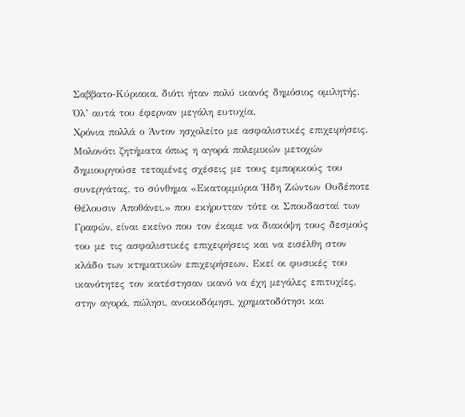Σαββατο-Κύριακα, διότι ήταν πολύ ικανός δημόσιος ομιλητής. Όλ’ αυτά του έφερναν μεγάλη ευτυχία.
Χρόνια πολλά ο Άντον ησχολείτο με ασφαλιστικές επιχειρήσεις. Μολονότι ζητήματα όπως η αγορά πολεμικών μετοχών δημιουργούσε τεταμένες σχέσεις με τους εμπορικούς του συνεργάτας, το σύνθημα «Εκατομμύρια Ήδη Ζώντων Ουδέποτε Θέλουσιν Αποθάνει,» που εκήρυτταν τότε οι Σπουδασταί των Γραφών, είναι εκείνο που τον έκαμε να διακόψη τους δεσμούς του με τις ασφαλιστικές επιχειρήσεις και να εισέλθη στον κλάδο των κτηματικών επιχειρήσεων. Εκεί οι φυσικές του ικανότητες τον κατέστησαν ικανό να έχη μεγάλες επιτυχίες, στην αγορά, πώλησι, ανοικοδόμησι, χρηματοδότησι και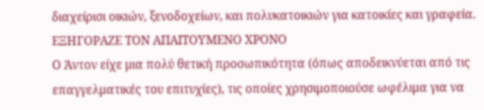διαχείρισι οικιών, ξενοδοχείων, και πολυκατοικιών για κατοικίες και γραφεία.
ΕΞΗΓΟΡΑΖΕ ΤΟΝ ΑΠΑΙΤΟΥΜΕΝΟ ΧΡΟΝΟ
Ο Άντον είχε μια πολύ θετική προσωπικότητα (όπως αποδεικνύεται από τις επαγγελματικές του επιτυχίες), τις οποίες χρησιμοποιούσε ωφέλιμα για να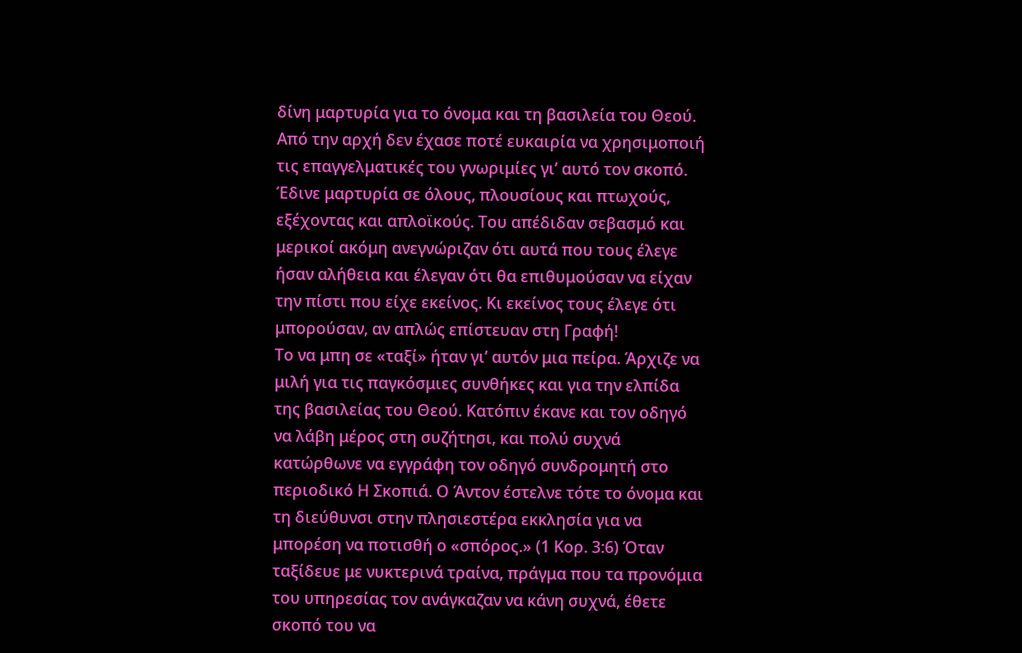δίνη μαρτυρία για το όνομα και τη βασιλεία του Θεού. Από την αρχή δεν έχασε ποτέ ευκαιρία να χρησιμοποιή τις επαγγελματικές του γνωριμίες γι’ αυτό τον σκοπό. Έδινε μαρτυρία σε όλους, πλουσίους και πτωχούς, εξέχοντας και απλοϊκούς. Του απέδιδαν σεβασμό και μερικοί ακόμη ανεγνώριζαν ότι αυτά που τους έλεγε ήσαν αλήθεια και έλεγαν ότι θα επιθυμούσαν να είχαν την πίστι που είχε εκείνος. Κι εκείνος τους έλεγε ότι μπορούσαν, αν απλώς επίστευαν στη Γραφή!
Το να μπη σε «ταξί» ήταν γι’ αυτόν μια πείρα. Άρχιζε να μιλή για τις παγκόσμιες συνθήκες και για την ελπίδα της βασιλείας του Θεού. Κατόπιν έκανε και τον οδηγό να λάβη μέρος στη συζήτησι, και πολύ συχνά κατώρθωνε να εγγράφη τον οδηγό συνδρομητή στο περιοδικό Η Σκοπιά. Ο Άντον έστελνε τότε το όνομα και τη διεύθυνσι στην πλησιεστέρα εκκλησία για να μπορέση να ποτισθή ο «σπόρος.» (1 Κορ. 3:6) Όταν ταξίδευε με νυκτερινά τραίνα, πράγμα που τα προνόμια του υπηρεσίας τον ανάγκαζαν να κάνη συχνά, έθετε σκοπό του να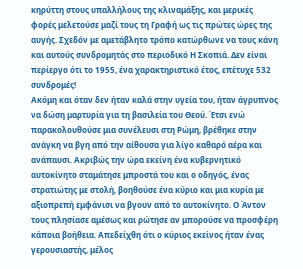κηρύττη στους υπαλλήλους της κλιναμάξης, και μερικές φορές μελετούσε μαζί τους τη Γραφή ως τις πρώτες ώρες της αυγής. Σχεδόν με αμετάβλητο τρόπο κατώρθωνε να τους κάνη και αυτούς συνδρομητάς στο περιοδικό Η Σκοπιά. Δεν είναι περίεργο ότι το 1955, ένα χαρακτηριστικό έτος, επέτυχε 532 συνδρομές!
Ακόμη και όταν δεν ήταν καλά στην υγεία του, ήταν άγρυπνος να δώση μαρτυρία για τη βασιλεία του Θεού. Έτσι ενώ παρακολουθούσε μια συνέλευσι στη Ρώμη, βρέθηκε στην ανάγκη να βγη από την αίθουσα για λίγο καθαρό αέρα και ανάπαυσι. Ακριβώς την ώρα εκείνη ένα κυβερνητικό αυτοκίνητο σταμάτησε μπροστά του και ο οδηγός, ένας στρατιώτης με στολή, βοηθούσε ένα κύριο και μια κυρία με αξιοπρεπή εμφάνισι να βγουν από το αυτοκίνητο. Ο Άντον τους πλησίασε αμέσως και ρώτησε αν μπορούσε να προσφέρη κάποια βοήθεια. Απεδείχθη ότι ο κύριος εκείνος ήταν ένας γερουσιαστής, μέλος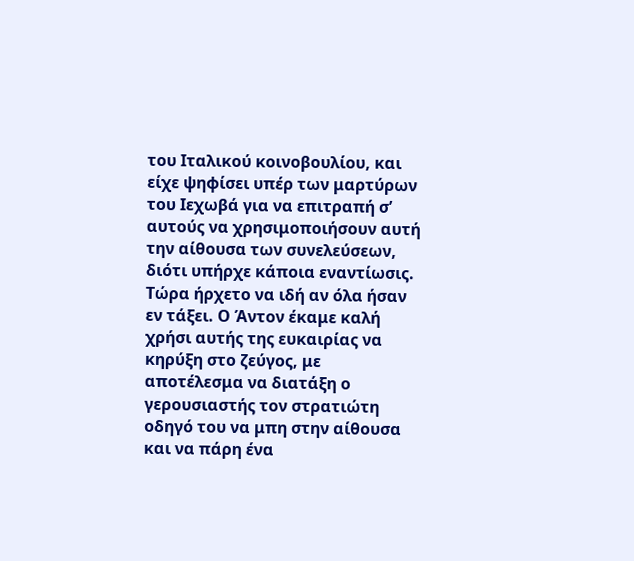του Ιταλικού κοινοβουλίου, και είχε ψηφίσει υπέρ των μαρτύρων του Ιεχωβά για να επιτραπή σ’ αυτούς να χρησιμοποιήσουν αυτή την αίθουσα των συνελεύσεων, διότι υπήρχε κάποια εναντίωσις. Τώρα ήρχετο να ιδή αν όλα ήσαν εν τάξει. Ο Άντον έκαμε καλή χρήσι αυτής της ευκαιρίας να κηρύξη στο ζεύγος, με αποτέλεσμα να διατάξη ο γερουσιαστής τον στρατιώτη οδηγό του να μπη στην αίθουσα και να πάρη ένα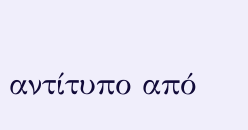αντίτυπο από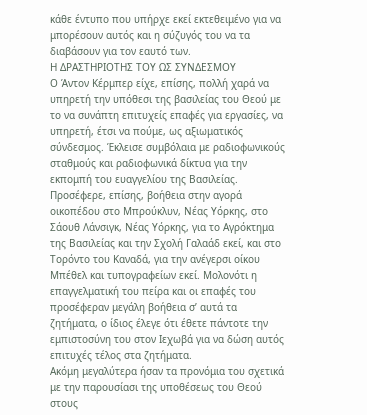κάθε έντυπο που υπήρχε εκεί εκτεθειμένο για να μπορέσουν αυτός και η σύζυγός του να τα διαβάσουν για τον εαυτό των.
Η ΔΡΑΣΤΗΡΙΟΤΗΣ ΤΟΥ ΩΣ ΣΥΝΔΕΣΜΟΥ
Ο Άντον Κέρμπερ είχε, επίσης, πολλή χαρά να υπηρετή την υπόθεσι της βασιλείας του Θεού με το να συνάπτη επιτυχείς επαφές για εργασίες, να υπηρετή, έτσι να πούμε, ως αξιωματικός σύνδεσμος. Έκλεισε συμβόλαια με ραδιοφωνικούς σταθμούς και ραδιοφωνικά δίκτυα για την εκπομπή του ευαγγελίου της Βασιλείας. Προσέφερε, επίσης, βοήθεια στην αγορά οικοπέδου στο Μπρούκλυν, Νέας Υόρκης, στο Σάουθ Λάνσιγκ, Νέας Υόρκης, για το Αγρόκτημα της Βασιλείας και την Σχολή Γαλαάδ εκεί, και στο Τορόντο του Καναδά, για την ανέγερσι οίκου Μπέθελ και τυπογραφείων εκεί. Μολονότι η επαγγελματική του πείρα και οι επαφές του προσέφεραν μεγάλη βοήθεια σ’ αυτά τα ζητήματα, ο ίδιος έλεγε ότι έθετε πάντοτε την εμπιστοσύνη του στον Ιεχωβά για να δώση αυτός επιτυχές τέλος στα ζητήματα.
Ακόμη μεγαλύτερα ήσαν τα προνόμια του σχετικά με την παρουσίασι της υποθέσεως του Θεού στους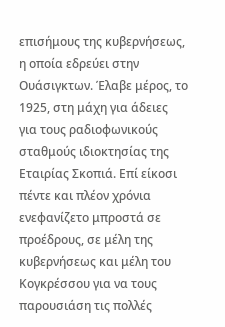επισήμους της κυβερνήσεως, η οποία εδρεύει στην Ουάσιγκτων. Έλαβε μέρος, το 1925, στη μάχη για άδειες για τους ραδιοφωνικούς σταθμούς ιδιοκτησίας της Εταιρίας Σκοπιά. Επί είκοσι πέντε και πλέον χρόνια ενεφανίζετο μπροστά σε προέδρους, σε μέλη της κυβερνήσεως και μέλη του Κογκρέσσου για να τους παρουσιάση τις πολλές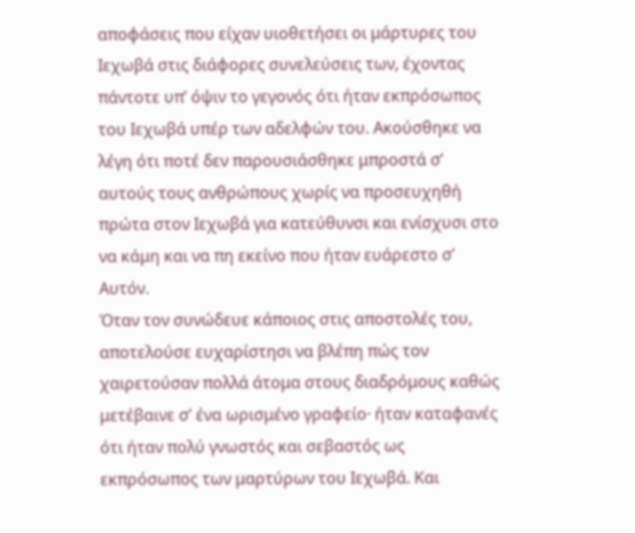αποφάσεις που είχαν υιοθετήσει οι μάρτυρες του Ιεχωβά στις διάφορες συνελεύσεις των, έχοντας πάντοτε υπ’ όψιν το γεγονός ότι ήταν εκπρόσωπος του Ιεχωβά υπέρ των αδελφών του. Ακούσθηκε να λέγη ότι ποτέ δεν παρουσιάσθηκε μπροστά σ’ αυτούς τους ανθρώπους χωρίς να προσευχηθή πρώτα στον Ιεχωβά για κατεύθυνσι και ενίσχυσι στο να κάμη και να πη εκείνο που ήταν ευάρεστο σ’ Αυτόν.
Όταν τον συνώδευε κάποιος στις αποστολές του, αποτελούσε ευχαρίστησι να βλέπη πώς τον χαιρετούσαν πολλά άτομα στους διαδρόμους καθώς μετέβαινε σ’ ένα ωρισμένο γραφείο· ήταν καταφανές ότι ήταν πολύ γνωστός και σεβαστός ως εκπρόσωπος των μαρτύρων του Ιεχωβά. Και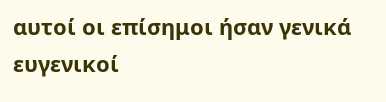αυτοί οι επίσημοι ήσαν γενικά ευγενικοί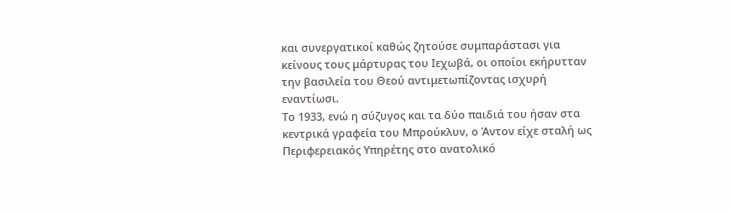και συνεργατικοί καθώς ζητούσε συμπαράστασι για κείνους τους μάρτυρας του Ιεχωβά, οι οποίοι εκήρυτταν την βασιλεία του Θεού αντιμετωπίζοντας ισχυρή εναντίωσι.
Το 1933, ενώ η σύζυγος και τα δύο παιδιά του ήσαν στα κεντρικά γραφεία του Μπρούκλυν, ο Άντον είχε σταλή ως Περιφερειακός Υπηρέτης στο ανατολικό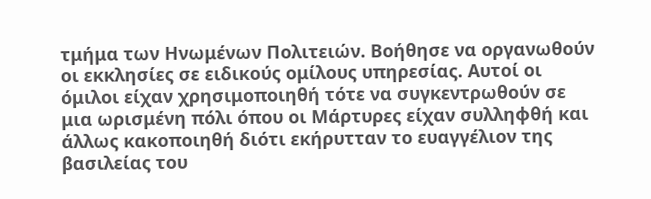τμήμα των Ηνωμένων Πολιτειών. Βοήθησε να οργανωθούν οι εκκλησίες σε ειδικούς ομίλους υπηρεσίας. Αυτοί οι όμιλοι είχαν χρησιμοποιηθή τότε να συγκεντρωθούν σε μια ωρισμένη πόλι όπου οι Μάρτυρες είχαν συλληφθή και άλλως κακοποιηθή διότι εκήρυτταν το ευαγγέλιον της βασιλείας του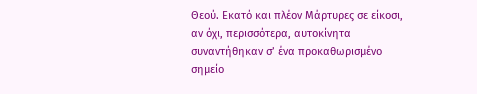Θεού. Εκατό και πλέον Μάρτυρες σε είκοσι, αν όχι, περισσότερα, αυτοκίνητα συναντήθηκαν σ’ ένα προκαθωρισμένο σημείο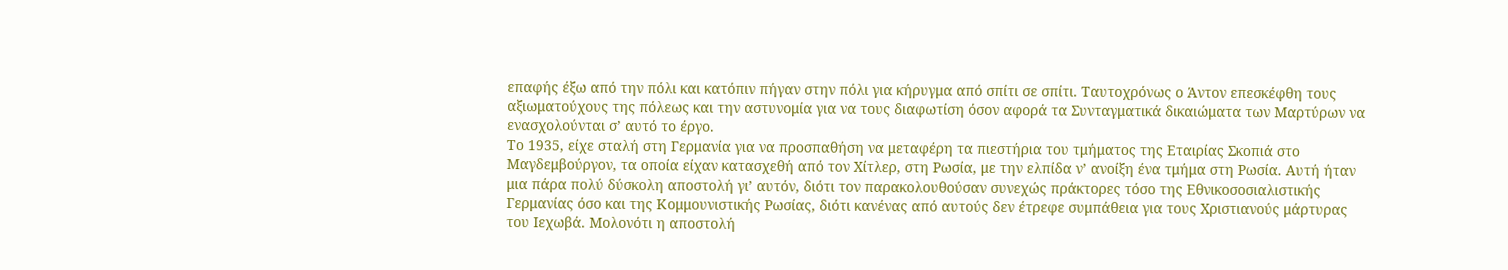επαφής έξω από την πόλι και κατόπιν πήγαν στην πόλι για κήρυγμα από σπίτι σε σπίτι. Ταυτοχρόνως ο Άντον επεσκέφθη τους αξιωματούχους της πόλεως και την αστυνομία για να τους διαφωτίση όσον αφορά τα Συνταγματικά δικαιώματα των Μαρτύρων να ενασχολούνται σ’ αυτό το έργο.
Το 1935, είχε σταλή στη Γερμανία για να προσπαθήση να μεταφέρη τα πιεστήρια του τμήματος της Εταιρίας Σκοπιά στο Μαγδεμβούργον, τα οποία είχαν κατασχεθή από τον Χίτλερ, στη Ρωσία, με την ελπίδα ν’ ανοίξη ένα τμήμα στη Ρωσία. Αυτή ήταν μια πάρα πολύ δύσκολη αποστολή γι’ αυτόν, διότι τον παρακολουθούσαν συνεχώς πράκτορες τόσο της Εθνικοσοσιαλιστικής Γερμανίας όσο και της Κομμουνιστικής Ρωσίας, διότι κανένας από αυτούς δεν έτρεφε συμπάθεια για τους Χριστιανούς μάρτυρας του Ιεχωβά. Μολονότι η αποστολή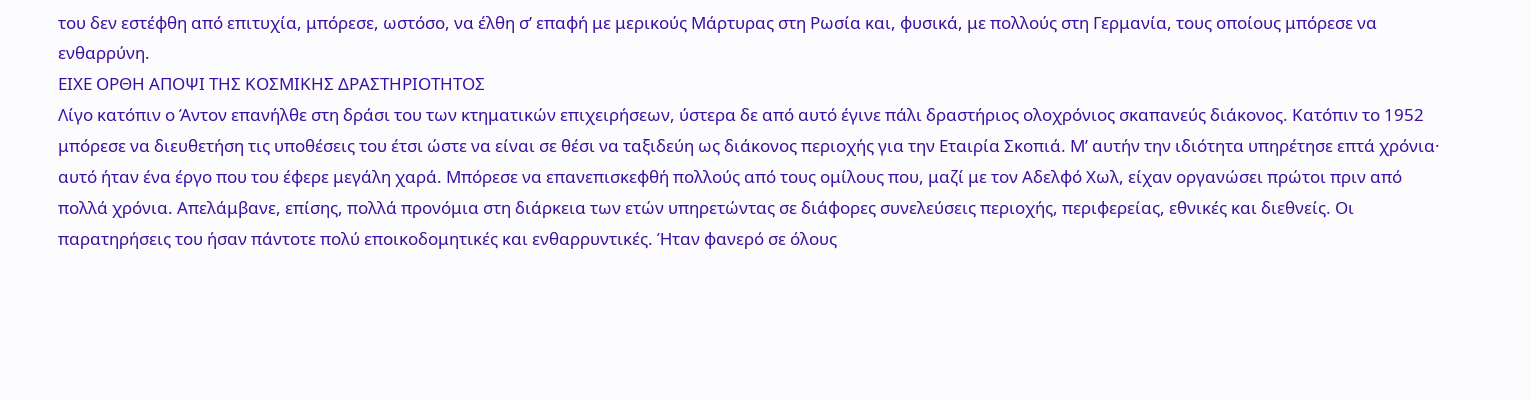του δεν εστέφθη από επιτυχία, μπόρεσε, ωστόσο, να έλθη σ’ επαφή με μερικούς Μάρτυρας στη Ρωσία και, φυσικά, με πολλούς στη Γερμανία, τους οποίους μπόρεσε να ενθαρρύνη.
ΕΙΧΕ ΟΡΘΗ ΑΠΟΨΙ ΤΗΣ ΚΟΣΜΙΚΗΣ ΔΡΑΣΤΗΡΙΟΤΗΤΟΣ
Λίγο κατόπιν ο Άντον επανήλθε στη δράσι του των κτηματικών επιχειρήσεων, ύστερα δε από αυτό έγινε πάλι δραστήριος ολοχρόνιος σκαπανεύς διάκονος. Κατόπιν το 1952 μπόρεσε να διευθετήση τις υποθέσεις του έτσι ώστε να είναι σε θέσι να ταξιδεύη ως διάκονος περιοχής για την Εταιρία Σκοπιά. Μ’ αυτήν την ιδιότητα υπηρέτησε επτά χρόνια· αυτό ήταν ένα έργο που του έφερε μεγάλη χαρά. Μπόρεσε να επανεπισκεφθή πολλούς από τους ομίλους που, μαζί με τον Αδελφό Χωλ, είχαν οργανώσει πρώτοι πριν από πολλά χρόνια. Απελάμβανε, επίσης, πολλά προνόμια στη διάρκεια των ετών υπηρετώντας σε διάφορες συνελεύσεις περιοχής, περιφερείας, εθνικές και διεθνείς. Οι παρατηρήσεις του ήσαν πάντοτε πολύ εποικοδομητικές και ενθαρρυντικές. Ήταν φανερό σε όλους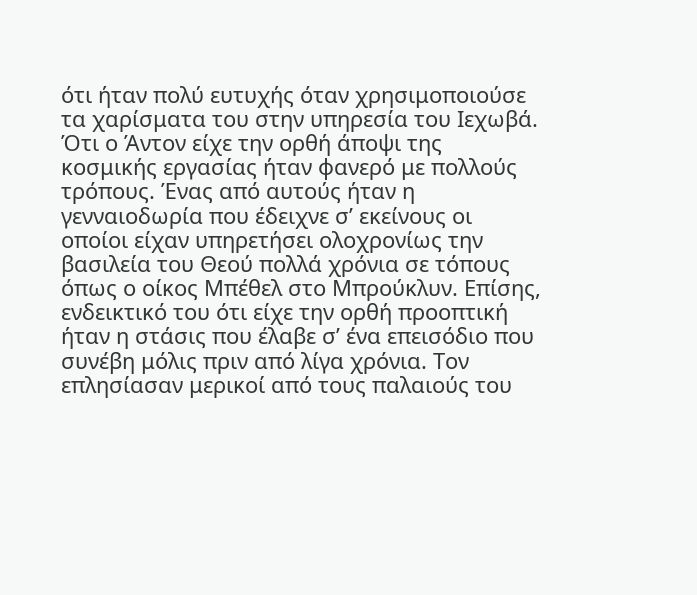ότι ήταν πολύ ευτυχής όταν χρησιμοποιούσε τα χαρίσματα του στην υπηρεσία του Ιεχωβά.
Ότι ο Άντον είχε την ορθή άποψι της κοσμικής εργασίας ήταν φανερό με πολλούς τρόπους. Ένας από αυτούς ήταν η γενναιοδωρία που έδειχνε σ’ εκείνους οι οποίοι είχαν υπηρετήσει ολοχρονίως την βασιλεία του Θεού πολλά χρόνια σε τόπους όπως ο οίκος Μπέθελ στο Μπρούκλυν. Επίσης, ενδεικτικό του ότι είχε την ορθή προοπτική ήταν η στάσις που έλαβε σ’ ένα επεισόδιο που συνέβη μόλις πριν από λίγα χρόνια. Τον επλησίασαν μερικοί από τους παλαιούς του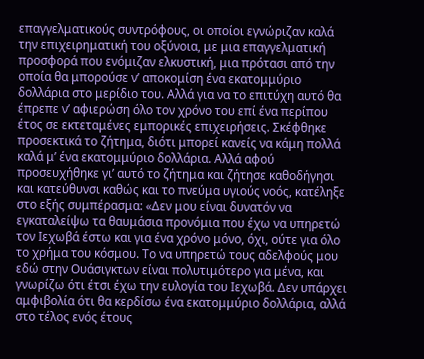επαγγελματικούς συντρόφους, οι οποίοι εγνώριζαν καλά την επιχειρηματική του οξύνοια, με μια επαγγελματική προσφορά που ενόμιζαν ελκυστική, μια πρότασι από την οποία θα μπορούσε ν’ αποκομίση ένα εκατομμύριο δολλάρια στο μερίδιο του. Αλλά για να το επιτύχη αυτό θα έπρεπε ν’ αφιερώση όλο τον χρόνο του επί ένα περίπου έτος σε εκτεταμένες εμπορικές επιχειρήσεις. Σκέφθηκε προσεκτικά το ζήτημα, διότι μπορεί κανείς να κάμη πολλά καλά μ’ ένα εκατομμύριο δολλάρια. Αλλά αφού προσευχήθηκε γι’ αυτό το ζήτημα και ζήτησε καθοδήγησι και κατεύθυνσι καθώς και το πνεύμα υγιούς νοός, κατέληξε στο εξής συμπέρασμα: «Δεν μου είναι δυνατόν να εγκαταλείψω τα θαυμάσια προνόμια που έχω να υπηρετώ τον Ιεχωβά έστω και για ένα χρόνο μόνο, όχι, ούτε για όλο το χρήμα του κόσμου. Το να υπηρετώ τους αδελφούς μου εδώ στην Ουάσιγκτων είναι πολυτιμότερο για μένα, και γνωρίζω ότι έτσι έχω την ευλογία του Ιεχωβά. Δεν υπάρχει αμφιβολία ότι θα κερδίσω ένα εκατομμύριο δολλάρια, αλλά στο τέλος ενός έτους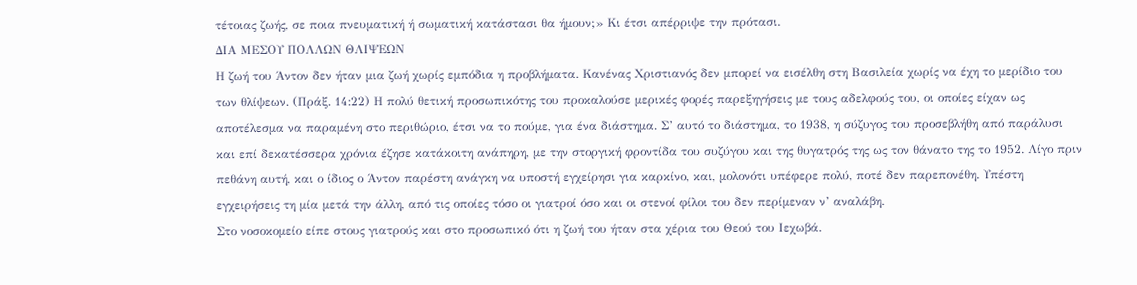τέτοιας ζωής, σε ποια πνευματική ή σωματική κατάστασι θα ήμουν;» Κι έτσι απέρριψε την πρότασι.
ΔΙΑ ΜΕΣΟΥ ΠΟΛΛΩΝ ΘΛΙΨΕΩΝ
Η ζωή του Άντον δεν ήταν μια ζωή χωρίς εμπόδια η προβλήματα. Κανένας Χριστιανός δεν μπορεί να εισέλθη στη Βασιλεία χωρίς να έχη το μερίδιο του των θλίψεων. (Πράξ. 14:22) Η πολύ θετική προσωπικότης του προκαλούσε μερικές φορές παρεξηγήσεις με τους αδελφούς του, οι οποίες είχαν ως αποτέλεσμα να παραμένη στο περιθώριο, έτσι να το πούμε, για ένα διάστημα. Σ’ αυτό το διάστημα, το 1938, η σύζυγος του προσεβλήθη από παράλυσι και επί δεκατέσσερα χρόνια έζησε κατάκοιτη ανάπηρη, με την στοργική φροντίδα του συζύγου και της θυγατρός της ως τον θάνατο της το 1952. Λίγο πριν πεθάνη αυτή, και ο ίδιος ο Άντον παρέστη ανάγκη να υποστή εγχείρησι για καρκίνο, και, μολονότι υπέφερε πολύ, ποτέ δεν παρεπονέθη. Υπέστη εγχειρήσεις τη μία μετά την άλλη, από τις οποίες τόσο οι γιατροί όσο και οι στενοί φίλοι του δεν περίμεναν ν’ αναλάβη.
Στο νοσοκομείο είπε στους γιατρούς και στο προσωπικό ότι η ζωή του ήταν στα χέρια του Θεού του Ιεχωβά.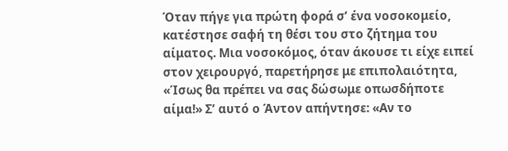Όταν πήγε για πρώτη φορά σ’ ένα νοσοκομείο, κατέστησε σαφή τη θέσι του στο ζήτημα του αίματος. Μια νοσοκόμος, όταν άκουσε τι είχε ειπεί στον χειρουργό, παρετήρησε με επιπολαιότητα, «Ίσως θα πρέπει να σας δώσωμε οπωσδήποτε αίμα!» Σ’ αυτό ο Άντον απήντησε: «Αν το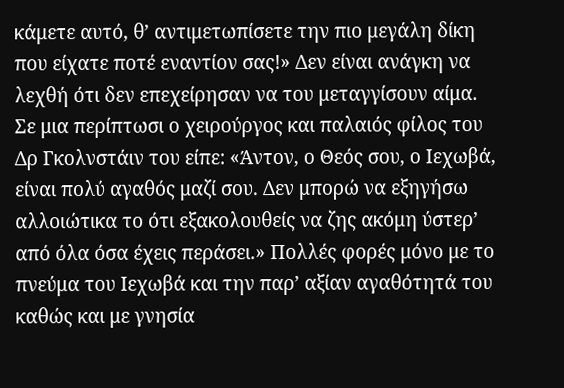κάμετε αυτό, θ’ αντιμετωπίσετε την πιο μεγάλη δίκη που είχατε ποτέ εναντίον σας!» Δεν είναι ανάγκη να λεχθή ότι δεν επεχείρησαν να του μεταγγίσουν αίμα. Σε μια περίπτωσι ο χειρούργος και παλαιός φίλος του Δρ Γκολνστάιν του είπε: «Άντον, ο Θεός σου, ο Ιεχωβά, είναι πολύ αγαθός μαζί σου. Δεν μπορώ να εξηγήσω αλλοιώτικα το ότι εξακολουθείς να ζης ακόμη ύστερ’ από όλα όσα έχεις περάσει.» Πολλές φορές μόνο με το πνεύμα του Ιεχωβά και την παρ’ αξίαν αγαθότητά του καθώς και με γνησία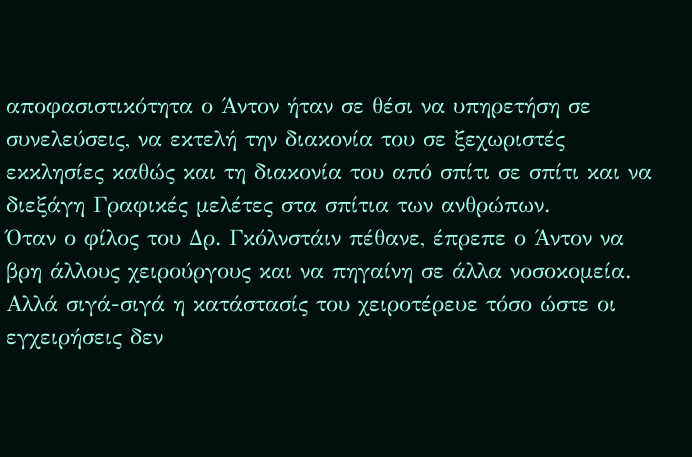αποφασιστικότητα ο Άντον ήταν σε θέσι να υπηρετήση σε συνελεύσεις, να εκτελή την διακονία του σε ξεχωριστές εκκλησίες καθώς και τη διακονία του από σπίτι σε σπίτι και να διεξάγη Γραφικές μελέτες στα σπίτια των ανθρώπων.
Όταν ο φίλος του Δρ. Γκόλνστάιν πέθανε, έπρεπε ο Άντον να βρη άλλους χειρούργους και να πηγαίνη σε άλλα νοσοκομεία. Αλλά σιγά-σιγά η κατάστασίς του χειροτέρευε τόσο ώστε οι εγχειρήσεις δεν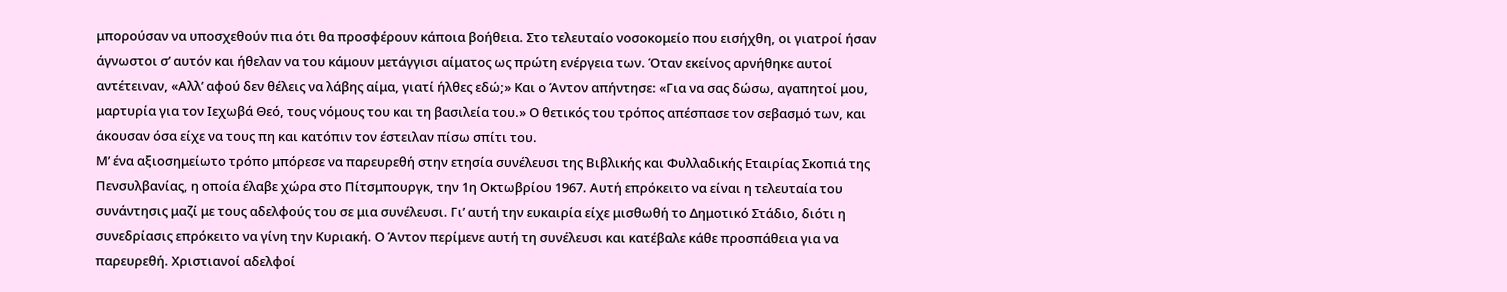μπορούσαν να υποσχεθούν πια ότι θα προσφέρουν κάποια βοήθεια. Στο τελευταίο νοσοκομείο που εισήχθη, οι γιατροί ήσαν άγνωστοι σ’ αυτόν και ήθελαν να του κάμουν μετάγγισι αίματος ως πρώτη ενέργεια των. Όταν εκείνος αρνήθηκε αυτοί αντέτειναν, «Αλλ’ αφού δεν θέλεις να λάβης αίμα, γιατί ήλθες εδώ;» Και ο Άντον απήντησε: «Για να σας δώσω, αγαπητοί μου, μαρτυρία για τον Ιεχωβά Θεό, τους νόμους του και τη βασιλεία του.» Ο θετικός του τρόπος απέσπασε τον σεβασμό των, και άκουσαν όσα είχε να τους πη και κατόπιν τον έστειλαν πίσω σπίτι του.
Μ’ ένα αξιοσημείωτο τρόπο μπόρεσε να παρευρεθή στην ετησία συνέλευσι της Βιβλικής και Φυλλαδικής Εταιρίας Σκοπιά της Πενσυλβανίας, η οποία έλαβε χώρα στο Πίτσμπουργκ, την 1η Οκτωβρίου 1967. Αυτή επρόκειτο να είναι η τελευταία του συνάντησις μαζί με τους αδελφούς του σε μια συνέλευσι. Γι’ αυτή την ευκαιρία είχε μισθωθή το Δημοτικό Στάδιο, διότι η συνεδρίασις επρόκειτο να γίνη την Κυριακή. Ο Άντον περίμενε αυτή τη συνέλευσι και κατέβαλε κάθε προσπάθεια για να παρευρεθή. Χριστιανοί αδελφοί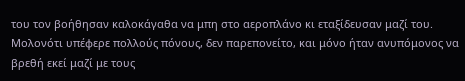του τον βοήθησαν καλοκάγαθα να μπη στο αεροπλάνο κι εταξίδευσαν μαζί του. Μολονότι υπέφερε πολλούς πόνους, δεν παρεπονείτο, και μόνο ήταν ανυπόμονος να βρεθή εκεί μαζί με τους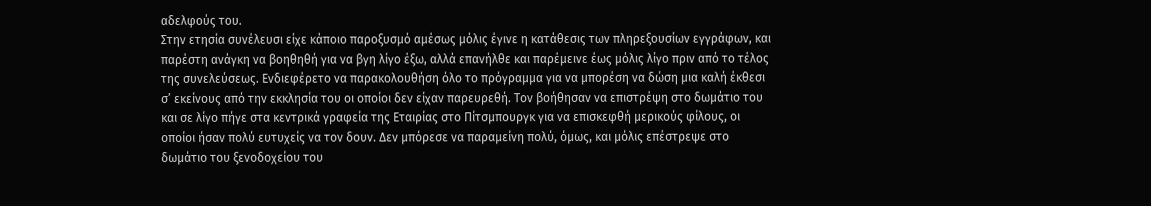αδελφούς του.
Στην ετησία συνέλευσι είχε κάποιο παροξυσμό αμέσως μόλις έγινε η κατάθεσις των πληρεξουσίων εγγράφων, και παρέστη ανάγκη να βοηθηθή για να βγη λίγο έξω, αλλά επανήλθε και παρέμεινε έως μόλις λίγο πριν από το τέλος της συνελεύσεως. Ενδιεφέρετο να παρακολουθήση όλο το πρόγραμμα για να μπορέση να δώση μια καλή έκθεσι σ’ εκείνους από την εκκλησία του οι οποίοι δεν είχαν παρευρεθή. Τον βοήθησαν να επιστρέψη στο δωμάτιο του και σε λίγο πήγε στα κεντρικά γραφεία της Εταιρίας στο Πίτσμπουργκ για να επισκεφθή μερικούς φίλους, οι οποίοι ήσαν πολύ ευτυχείς να τον δουν. Δεν μπόρεσε να παραμείνη πολύ, όμως, και μόλις επέστρεψε στο δωμάτιο του ξενοδοχείου του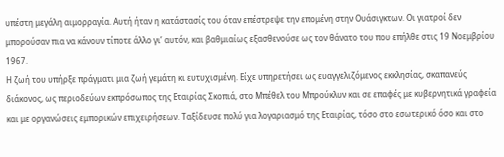υπέστη μεγάλη αιμορραγία. Αυτή ήταν η κατάστασίς του όταν επέστρεψε την επομένη στην Ουάσιγκτων. Οι γιατροί δεν μπορούσαν πια να κάνουν τίποτε άλλο γι’ αυτόν, και βαθμιαίως εξασθενούσε ως τον θάνατο του που επήλθε στις 19 Νοεμβρίου 1967.
Η ζωή του υπήρξε πράγματι μια ζωή γεμάτη κι ευτυχισμένη. Είχε υπηρετήσει ως ευαγγελιζόμενος εκκλησίας, σκαπανεύς διάκονος, ως περιοδεύων εκπρόσωπος της Εταιρίας Σκοπιά, στο Μπέθελ του Μπρούκλυν και σε επαφές με κυβερνητικά γραφεία και με οργανώσεις εμπορικών επιχειρήσεων. Ταξίδευσε πολύ για λογαριασμό της Εταιρίας, τόσο στο εσωτερικό όσο και στο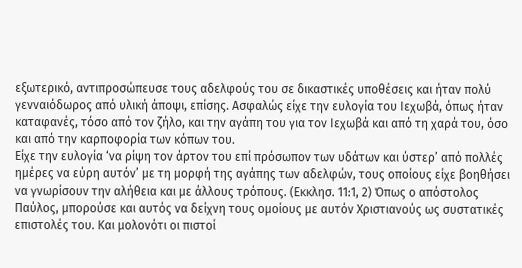εξωτερικό, αντιπροσώπευσε τους αδελφούς του σε δικαστικές υποθέσεις και ήταν πολύ γενναιόδωρος από υλική άποψι, επίσης. Ασφαλώς είχε την ευλογία του Ιεχωβά, όπως ήταν καταφανές, τόσο από τον ζήλο, και την αγάπη του για τον Ιεχωβά και από τη χαρά του, όσο και από την καρποφορία των κόπων του.
Είχε την ευλογία ‘να ρίψη τον άρτον του επί πρόσωπον των υδάτων και ύστερ’ από πολλές ημέρες να εύρη αυτόν’ με τη μορφή της αγάπης των αδελφών, τους οποίους είχε βοηθήσει να γνωρίσουν την αλήθεια και με άλλους τρόπους. (Εκκλησ. 11:1, 2) Όπως ο απόστολος Παύλος, μπορούσε και αυτός να δείχνη τους ομοίους με αυτόν Χριστιανούς ως συστατικές επιστολές του. Και μολονότι οι πιστοί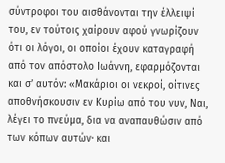σύντροφοι του αισθάνονται την έλλειψί του, εν τούτοις χαίρουν αφού γνωρίζουν ότι οι λόγοι, οι οποίοι έχουν καταγραφή από τον απόστολο Ιωάννη, εφαρμόζονται και σ’ αυτόν: «Μακάριοι οι νεκροί, οίτινες αποθνήσκουσιν εν Κυρίω από του νυν, Ναι, λέγει το πνεύμα, δια να αναπαυθώσιν από των κόπων αυτών· και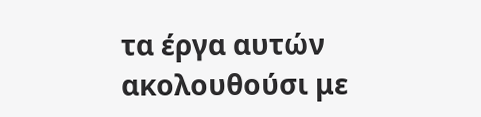τα έργα αυτών ακολουθούσι με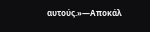αυτούς.»—Αποκάλ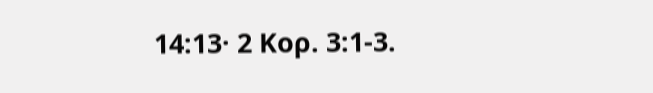14:13· 2 Κορ. 3:1-3.